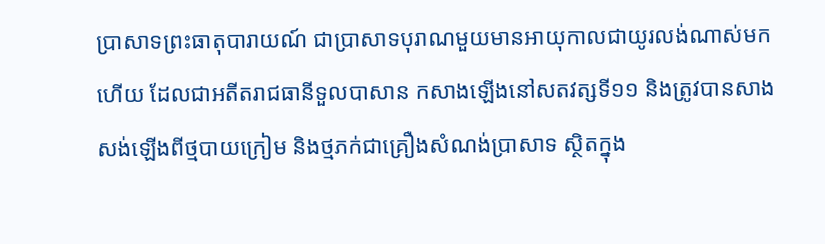ប្រាសាទព្រះធាតុបារាយណ៍ ជាប្រាសាទបុរាណមួយមានអាយុកាលជាយូរលង់ណាស់មកហើយ ដែលជាអតីតរាជធានីទួលបាសាន កសាងឡើងនៅសតវត្សទី១១ និងត្រូវបានសាងសង់ឡើងពីថ្មបាយក្រៀម និងថ្មភក់ជាគ្រឿងសំណង់ប្រាសាទ ស្ថិតក្នុង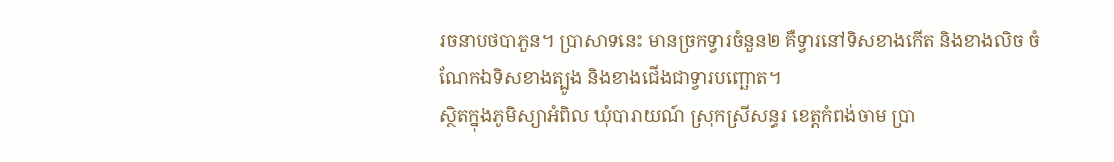រចនាបថបាភួន។ ប្រាសាទនេះ មានច្រកទ្វារចំនួន២ គឺទ្វារនៅទិសខាងកើត និងខាងលិច ចំណែកឯទិសខាងត្បូង និងខាងជើងជាទ្វារបញ្ឆោត។
ស្ថិតក្នុងភូមិស្យាអំពិល ឃុំបារាយណ៍ ស្រុកស្រីសន្ធរ ខេត្តកំពង់ចាម ប្រា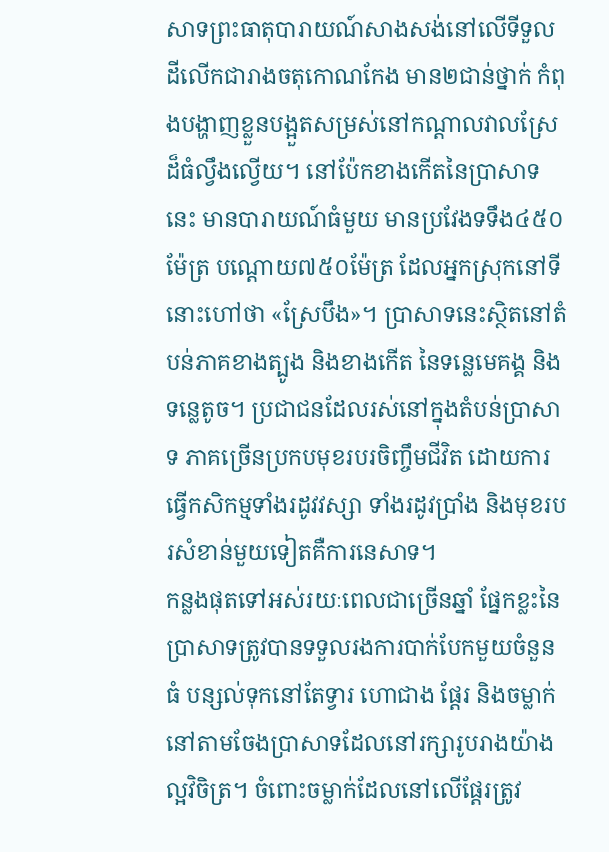សាទព្រះធាតុបារាយណ៍សាងសង់នៅលើទីទួល ដីលើកជារាងចតុកោណកែង មាន២ជាន់ថ្នាក់ កំពុងបង្ហាញខ្លួនបង្អួតសម្រស់នៅកណ្តាលវាលស្រែដ៏ធំល្វឹងល្វើយ។ នៅប៉ែកខាងកើតនៃប្រាសាទនេះ មានបារាយណ៍ធំមួយ មានប្រវែងទទឹង៤៥០ម៉ែត្រ បណ្តោយ៧៥០ម៉ែត្រ ដែលអ្នកស្រុកនៅទីនោះហៅថា «ស្រែបឹង»។ ប្រាសាទនេះស្ថិតនៅតំបន់ភាគខាងត្បូង និងខាងកើត នៃទន្លេមេគង្គ និងទន្លេតូច។ ប្រជាជនដែលរស់នៅក្នុងតំបន់ប្រាសាទ ភាគច្រើនប្រកបមុខរបរចិញ្ចឹមជីវិត ដោយការធ្វើកសិកម្មទាំងរដូវវស្សា ទាំងរដូវប្រាំង និងមុខរបរសំខាន់មួយទៀតគឺការនេសាទ។
កន្លងផុតទៅអស់រយៈពេលជាច្រើនឆ្នាំ ផ្នែកខ្លះនៃប្រាសាទត្រូវបានទទួលរងការបាក់បែកមួយចំនួនធំ បន្សល់ទុកនៅតែទ្វារ ហោជាង ផ្តែរ និងចម្លាក់នៅតាមចែងប្រាសាទដែលនៅរក្សារូបរាងយ៉ាងល្អវិចិត្រ។ ចំពោះចម្លាក់ដែលនៅលើផ្តែរត្រូវ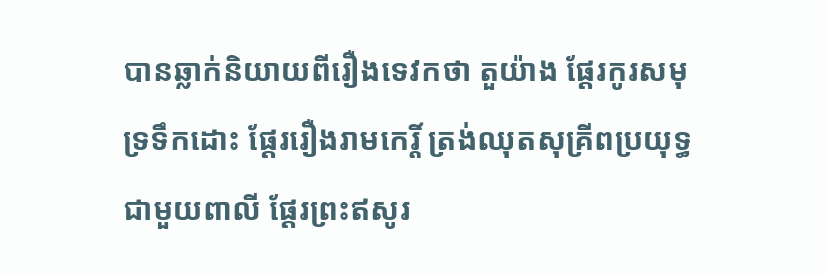បានឆ្លាក់និយាយពីរឿងទេវកថា តួយ៉ាង ផ្តែរកូរសមុទ្រទឹកដោះ ផ្តែររឿងរាមកេរ្តិ៍ ត្រង់ឈុតសុគ្រីពប្រយុទ្ធជាមួយពាលី ផ្តែរព្រះឥសូរ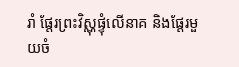រាំ ផ្តែរព្រះវិស្ណុផ្ទុំលើនាគ និងផ្តែរមួយចំ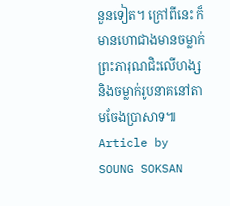នួនទៀត។ ក្រៅពីនេះ ក៏មានហោជាងមានចម្លាក់ព្រះភារុណជិះលើហង្ស និងចម្លាក់រូបនាគនៅតាមចែងប្រាសាទ៕
Article by SOUNG SOKSAN